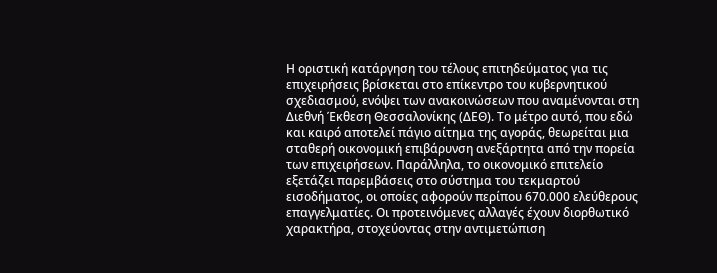Η οριστική κατάργηση του τέλους επιτηδεύματος για τις επιχειρήσεις βρίσκεται στο επίκεντρο του κυβερνητικού σχεδιασμού, ενόψει των ανακοινώσεων που αναμένονται στη Διεθνή Έκθεση Θεσσαλονίκης (ΔΕΘ). Το μέτρο αυτό, που εδώ και καιρό αποτελεί πάγιο αίτημα της αγοράς, θεωρείται μια σταθερή οικονομική επιβάρυνση ανεξάρτητα από την πορεία των επιχειρήσεων. Παράλληλα, το οικονομικό επιτελείο εξετάζει παρεμβάσεις στο σύστημα του τεκμαρτού εισοδήματος, οι οποίες αφορούν περίπου 670.000 ελεύθερους επαγγελματίες. Οι προτεινόμενες αλλαγές έχουν διορθωτικό χαρακτήρα, στοχεύοντας στην αντιμετώπιση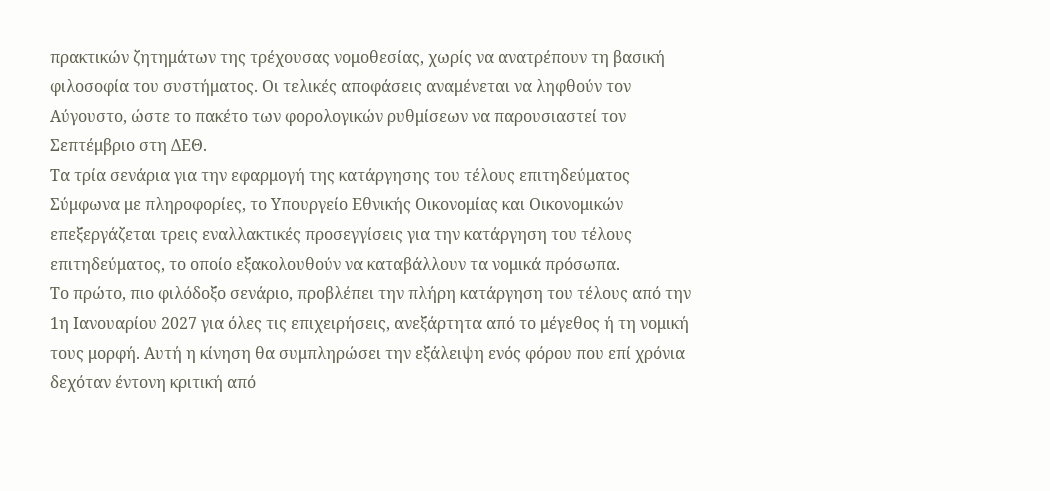πρακτικών ζητημάτων της τρέχουσας νομοθεσίας, χωρίς να ανατρέπουν τη βασική φιλοσοφία του συστήματος. Οι τελικές αποφάσεις αναμένεται να ληφθούν τον Αύγουστο, ώστε το πακέτο των φορολογικών ρυθμίσεων να παρουσιαστεί τον Σεπτέμβριο στη ΔΕΘ.
Τα τρία σενάρια για την εφαρμογή της κατάργησης του τέλους επιτηδεύματος
Σύμφωνα με πληροφορίες, το Υπουργείο Εθνικής Οικονομίας και Οικονομικών επεξεργάζεται τρεις εναλλακτικές προσεγγίσεις για την κατάργηση του τέλους επιτηδεύματος, το οποίο εξακολουθούν να καταβάλλουν τα νομικά πρόσωπα.
Το πρώτο, πιο φιλόδοξο σενάριο, προβλέπει την πλήρη κατάργηση του τέλους από την 1η Ιανουαρίου 2027 για όλες τις επιχειρήσεις, ανεξάρτητα από το μέγεθος ή τη νομική τους μορφή. Αυτή η κίνηση θα συμπληρώσει την εξάλειψη ενός φόρου που επί χρόνια δεχόταν έντονη κριτική από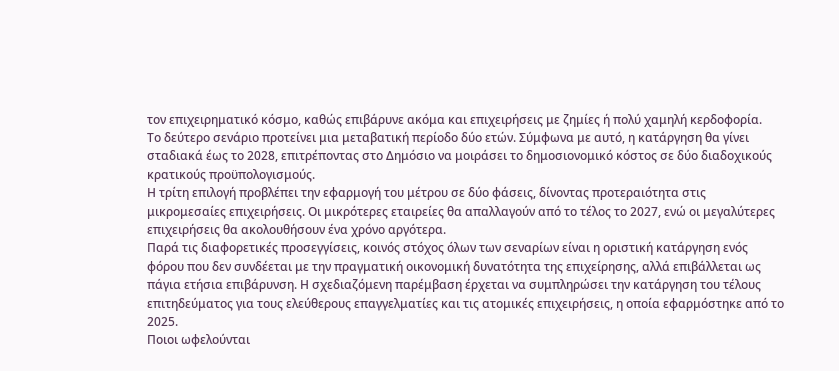τον επιχειρηματικό κόσμο, καθώς επιβάρυνε ακόμα και επιχειρήσεις με ζημίες ή πολύ χαμηλή κερδοφορία.
Το δεύτερο σενάριο προτείνει μια μεταβατική περίοδο δύο ετών. Σύμφωνα με αυτό, η κατάργηση θα γίνει σταδιακά έως το 2028, επιτρέποντας στο Δημόσιο να μοιράσει το δημοσιονομικό κόστος σε δύο διαδοχικούς κρατικούς προϋπολογισμούς.
Η τρίτη επιλογή προβλέπει την εφαρμογή του μέτρου σε δύο φάσεις, δίνοντας προτεραιότητα στις μικρομεσαίες επιχειρήσεις. Οι μικρότερες εταιρείες θα απαλλαγούν από το τέλος το 2027, ενώ οι μεγαλύτερες επιχειρήσεις θα ακολουθήσουν ένα χρόνο αργότερα.
Παρά τις διαφορετικές προσεγγίσεις, κοινός στόχος όλων των σεναρίων είναι η οριστική κατάργηση ενός φόρου που δεν συνδέεται με την πραγματική οικονομική δυνατότητα της επιχείρησης, αλλά επιβάλλεται ως πάγια ετήσια επιβάρυνση. Η σχεδιαζόμενη παρέμβαση έρχεται να συμπληρώσει την κατάργηση του τέλους επιτηδεύματος για τους ελεύθερους επαγγελματίες και τις ατομικές επιχειρήσεις, η οποία εφαρμόστηκε από το 2025.
Ποιοι ωφελούνται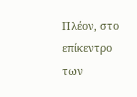Πλέον, στο επίκεντρο των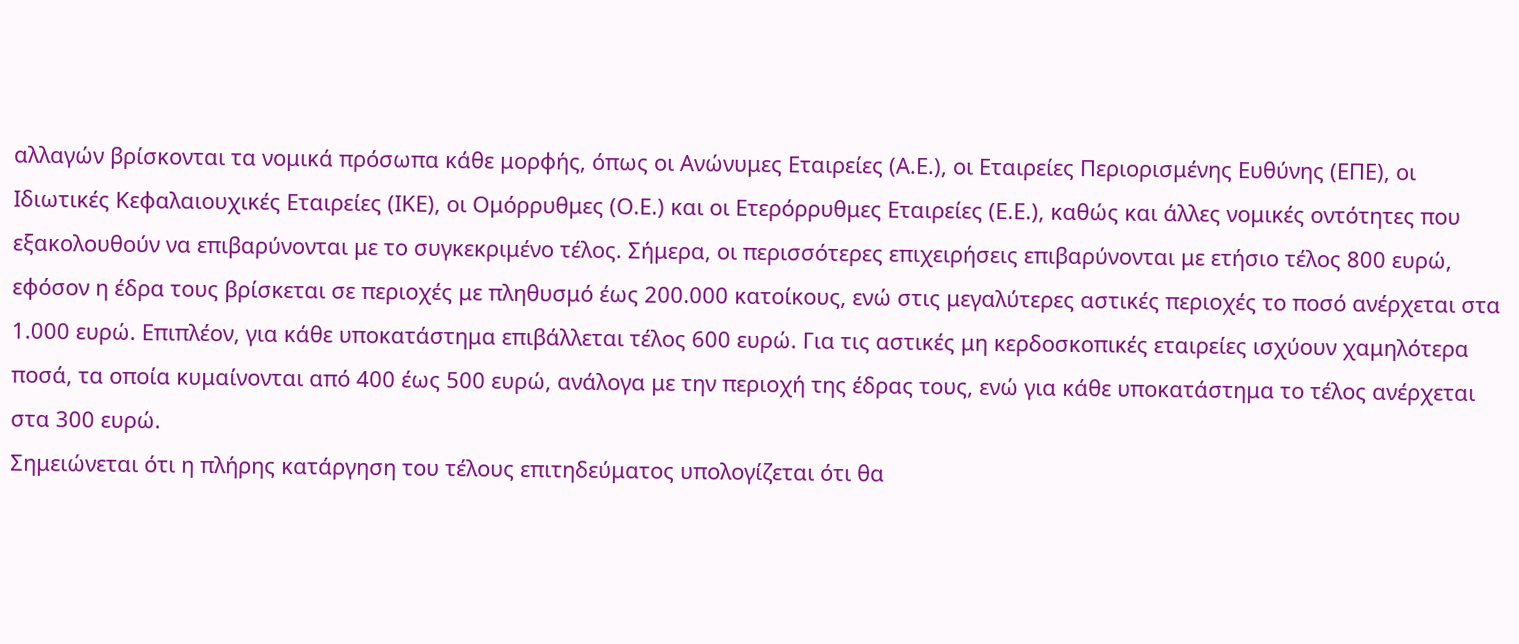αλλαγών βρίσκονται τα νομικά πρόσωπα κάθε μορφής, όπως οι Ανώνυμες Εταιρείες (Α.Ε.), οι Εταιρείες Περιορισμένης Ευθύνης (ΕΠΕ), οι Ιδιωτικές Κεφαλαιουχικές Εταιρείες (ΙΚΕ), οι Ομόρρυθμες (Ο.Ε.) και οι Ετερόρρυθμες Εταιρείες (Ε.Ε.), καθώς και άλλες νομικές οντότητες που εξακολουθούν να επιβαρύνονται με το συγκεκριμένο τέλος. Σήμερα, οι περισσότερες επιχειρήσεις επιβαρύνονται με ετήσιο τέλος 800 ευρώ, εφόσον η έδρα τους βρίσκεται σε περιοχές με πληθυσμό έως 200.000 κατοίκους, ενώ στις μεγαλύτερες αστικές περιοχές το ποσό ανέρχεται στα 1.000 ευρώ. Επιπλέον, για κάθε υποκατάστημα επιβάλλεται τέλος 600 ευρώ. Για τις αστικές μη κερδοσκοπικές εταιρείες ισχύουν χαμηλότερα ποσά, τα οποία κυμαίνονται από 400 έως 500 ευρώ, ανάλογα με την περιοχή της έδρας τους, ενώ για κάθε υποκατάστημα το τέλος ανέρχεται στα 300 ευρώ.
Σημειώνεται ότι η πλήρης κατάργηση του τέλους επιτηδεύματος υπολογίζεται ότι θα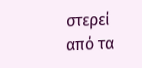στερεί από τα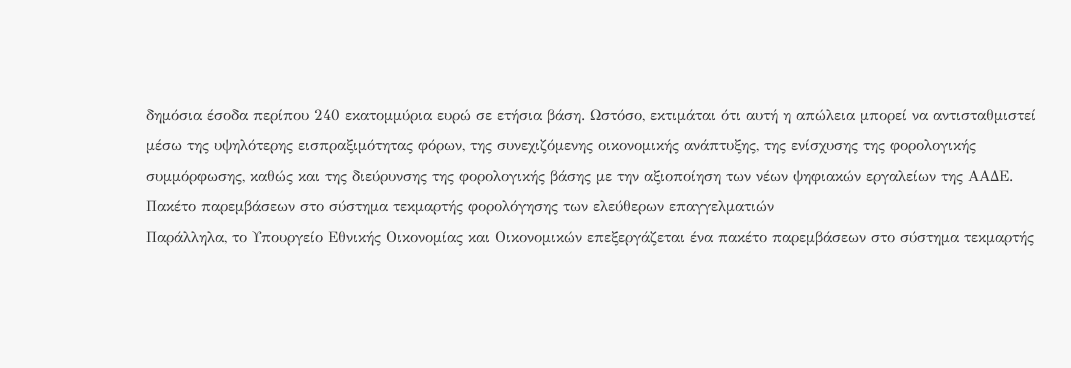δημόσια έσοδα περίπου 240 εκατομμύρια ευρώ σε ετήσια βάση. Ωστόσο, εκτιμάται ότι αυτή η απώλεια μπορεί να αντισταθμιστεί μέσω της υψηλότερης εισπραξιμότητας φόρων, της συνεχιζόμενης οικονομικής ανάπτυξης, της ενίσχυσης της φορολογικής συμμόρφωσης, καθώς και της διεύρυνσης της φορολογικής βάσης με την αξιοποίηση των νέων ψηφιακών εργαλείων της ΑΑΔΕ.
Πακέτο παρεμβάσεων στο σύστημα τεκμαρτής φορολόγησης των ελεύθερων επαγγελματιών
Παράλληλα, το Υπουργείο Εθνικής Οικονομίας και Οικονομικών επεξεργάζεται ένα πακέτο παρεμβάσεων στο σύστημα τεκμαρτής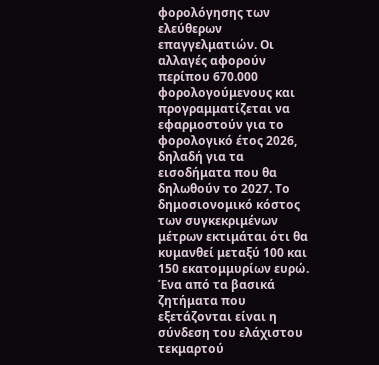φορολόγησης των ελεύθερων επαγγελματιών. Οι αλλαγές αφορούν περίπου 670.000 φορολογούμενους και προγραμματίζεται να εφαρμοστούν για το φορολογικό έτος 2026, δηλαδή για τα εισοδήματα που θα δηλωθούν το 2027. Το δημοσιονομικό κόστος των συγκεκριμένων μέτρων εκτιμάται ότι θα κυμανθεί μεταξύ 100 και 150 εκατομμυρίων ευρώ.
Ένα από τα βασικά ζητήματα που εξετάζονται είναι η σύνδεση του ελάχιστου τεκμαρτού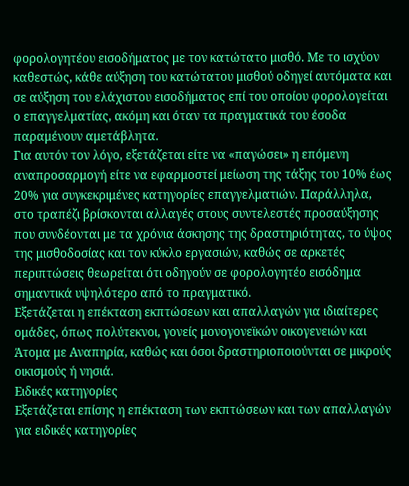φορολογητέου εισοδήματος με τον κατώτατο μισθό. Με το ισχύον καθεστώς, κάθε αύξηση του κατώτατου μισθού οδηγεί αυτόματα και σε αύξηση του ελάχιστου εισοδήματος επί του οποίου φορολογείται ο επαγγελματίας, ακόμη και όταν τα πραγματικά του έσοδα παραμένουν αμετάβλητα.
Για αυτόν τον λόγο, εξετάζεται είτε να «παγώσει» η επόμενη αναπροσαρμογή είτε να εφαρμοστεί μείωση της τάξης του 10% έως 20% για συγκεκριμένες κατηγορίες επαγγελματιών. Παράλληλα, στο τραπέζι βρίσκονται αλλαγές στους συντελεστές προσαύξησης που συνδέονται με τα χρόνια άσκησης της δραστηριότητας, το ύψος της μισθοδοσίας και τον κύκλο εργασιών, καθώς σε αρκετές περιπτώσεις θεωρείται ότι οδηγούν σε φορολογητέο εισόδημα σημαντικά υψηλότερο από το πραγματικό.
Εξετάζεται η επέκταση εκπτώσεων και απαλλαγών για ιδιαίτερες ομάδες, όπως πολύτεκνοι, γονείς μονογονεϊκών οικογενειών και Άτομα με Αναπηρία, καθώς και όσοι δραστηριοποιούνται σε μικρούς οικισμούς ή νησιά.
Ειδικές κατηγορίες
Εξετάζεται επίσης η επέκταση των εκπτώσεων και των απαλλαγών για ειδικές κατηγορίες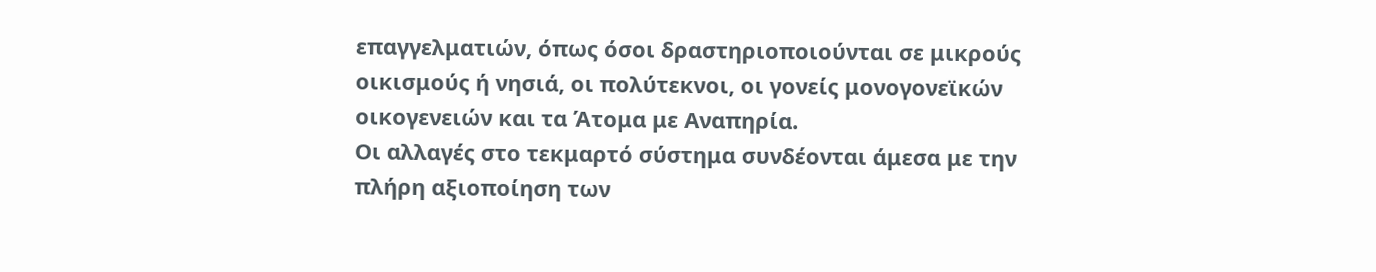επαγγελματιών, όπως όσοι δραστηριοποιούνται σε μικρούς οικισμούς ή νησιά, οι πολύτεκνοι, οι γονείς μονογονεϊκών οικογενειών και τα Άτομα με Αναπηρία.
Οι αλλαγές στο τεκμαρτό σύστημα συνδέονται άμεσα με την πλήρη αξιοποίηση των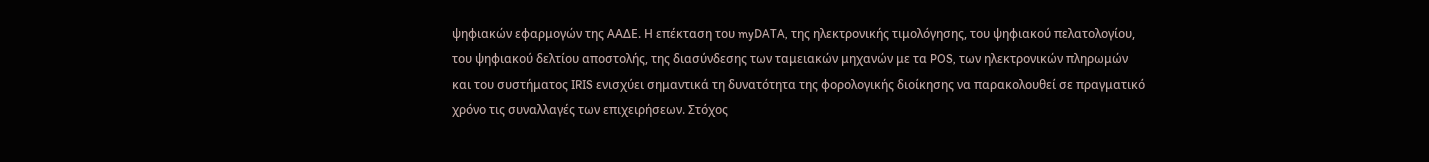ψηφιακών εφαρμογών της ΑΑΔΕ. Η επέκταση του myDATA, της ηλεκτρονικής τιμολόγησης, του ψηφιακού πελατολογίου, του ψηφιακού δελτίου αποστολής, της διασύνδεσης των ταμειακών μηχανών με τα POS, των ηλεκτρονικών πληρωμών και του συστήματος IRIS ενισχύει σημαντικά τη δυνατότητα της φορολογικής διοίκησης να παρακολουθεί σε πραγματικό χρόνο τις συναλλαγές των επιχειρήσεων. Στόχος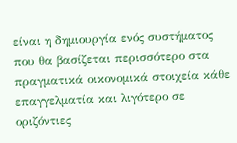είναι η δημιουργία ενός συστήματος που θα βασίζεται περισσότερο στα πραγματικά οικονομικά στοιχεία κάθε επαγγελματία και λιγότερο σε οριζόντιες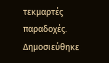τεκμαρτές παραδοχές.
Δημοσιεύθηκε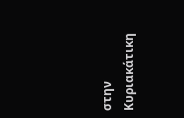στην Κυριακάτικη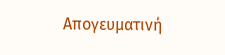Απογευματινή